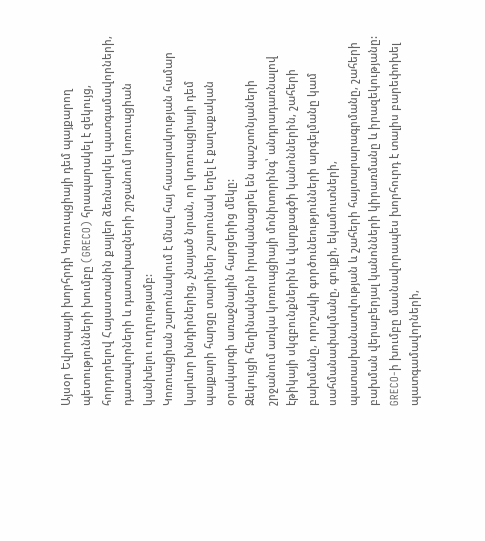Այսօր Եվրոպայի խորհրդի Կոռուպցիայի դեմ պայքարող պետությունների խումբը (GRECO) հրապարակել է զեկույց, հորդորելով Հայաստանին քայլեր ձեռնարկել պատգամավորների, դատավորների և դատախազների շրջանում կոռուպցիան կանխելու ուղղությամբ:
Կոռուպցիան շարունակում է մնալ հայ հասարակության համար կարևոր խնդիրներից, չնայած նրան, որ կոռուպցիայի դեմ պայքարի հարցը տարիներ շարունակ եղել է քաղաքական օրակարգի առաջնային հարցերից մեկը:
Զեկույցի հեղինակներն իրականացրել են պաշտոնյաների շրջանում առկա կոռուպցիայի մոնիտորինգ՝ անդրադառնալով էթիկայի սկզբունքներին և վարքագծի կանոններին, շահերի բախմանը, որոշակի գործունեությունների արգելմանը կամ սահմանափակմանը, գույքի, եկամուտների, պատասխանատվության և շահերի հայտարարագրմանը, շահերի բախման վերաբերյալ կանոնների կիրառմանը և իրազեկությանը: GRECO-ի խումբը մասնավորապես խորհուրդ է տալիս բարեփոխել պատգամավորների,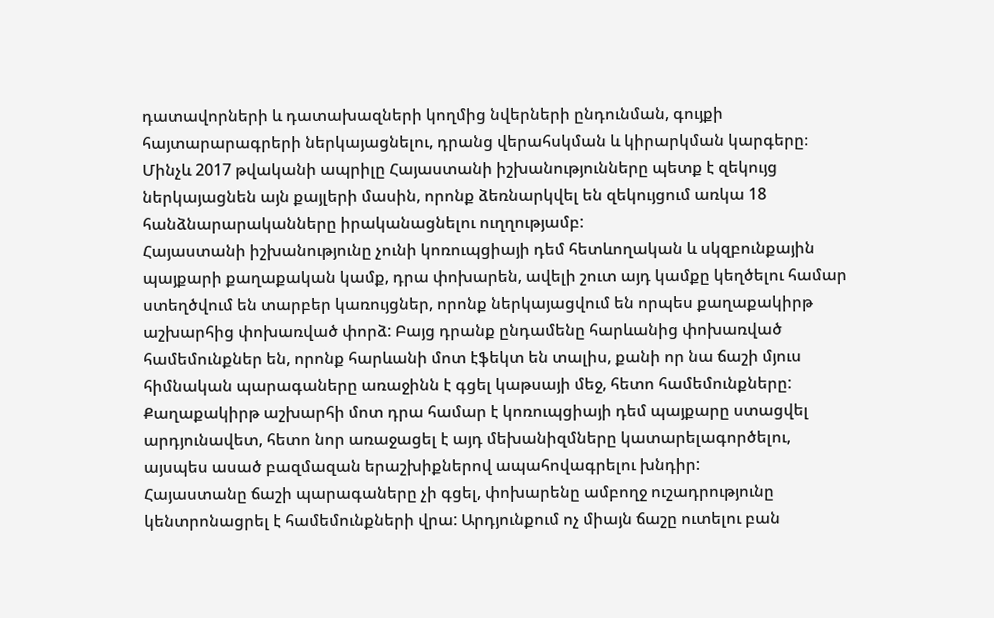դատավորների և դատախազների կողմից նվերների ընդունման, գույքի հայտարարագրերի ներկայացնելու, դրանց վերահսկման և կիրարկման կարգերը։
Մինչև 2017 թվականի ապրիլը Հայաստանի իշխանությունները պետք է զեկույց ներկայացնեն այն քայլերի մասին, որոնք ձեռնարկվել են զեկույցում առկա 18 հանձնարարականները իրականացնելու ուղղությամբ:
Հայաստանի իշխանությունը չունի կոռուպցիայի դեմ հետևողական և սկզբունքային պայքարի քաղաքական կամք, դրա փոխարեն, ավելի շուտ այդ կամքը կեղծելու համար ստեղծվում են տարբեր կառույցներ, որոնք ներկայացվում են որպես քաղաքակիրթ աշխարհից փոխառված փորձ: Բայց դրանք ընդամենը հարևանից փոխառված համեմունքներ են, որոնք հարևանի մոտ էֆեկտ են տալիս, քանի որ նա ճաշի մյուս հիմնական պարագաները առաջինն է գցել կաթսայի մեջ, հետո համեմունքները: Քաղաքակիրթ աշխարհի մոտ դրա համար է կոռուպցիայի դեմ պայքարը ստացվել արդյունավետ, հետո նոր առաջացել է այդ մեխանիզմները կատարելագործելու, այսպես ասած բազմազան երաշխիքներով ապահովագրելու խնդիր:
Հայաստանը ճաշի պարագաները չի գցել, փոխարենը ամբողջ ուշադրությունը կենտրոնացրել է համեմունքների վրա: Արդյունքում ոչ միայն ճաշը ուտելու բան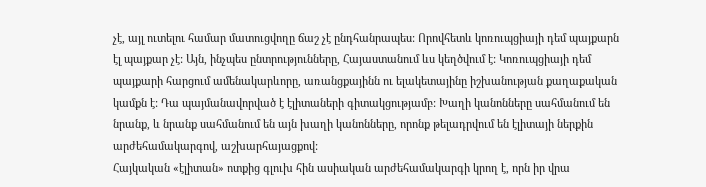չէ, այլ ուտելու համար մատուցվողը ճաշ չէ ընդհանրապես: Որովհետև կոռուպցիայի դեմ պայքարն էլ պայքար չէ: Այն, ինչպես ընտրությունները, Հայաստանում ևս կեղծվում է: Կոռուպցիայի դեմ պայքարի հարցում ամենակարևորը, առանցքայինն ու ելակետայինը իշխանության քաղաքական կամքն է: Դա պայմանավորված է էլիտաների գիտակցությամբ: Խաղի կանոնները սահմանում են նրանք, և նրանք սահմանում են այն խաղի կանոնները, որոնք թելադրվում են էլիտայի ներքին արժեհամակարգով, աշխարհայացքով:
Հայկական «էլիտան» ոտքից գլուխ հին ասիական արժեհամակարգի կրող է, որն իր վրա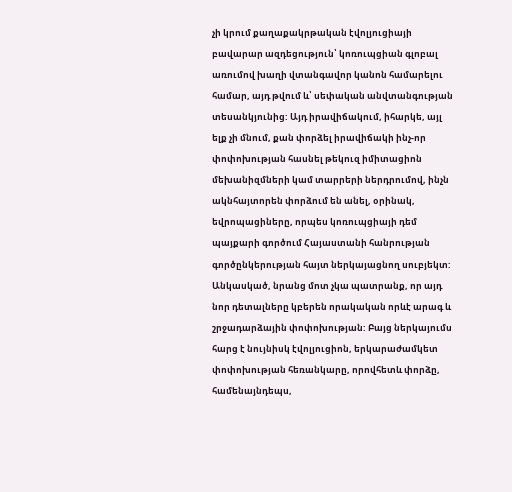չի կրում քաղաքակրթական էվոլյուցիայի բավարար ազդեցություն՝ կոռուպցիան գլոբալ առումով խաղի վտանգավոր կանոն համարելու համար, այդ թվում և՝ սեփական անվտանգության տեսանկյունից: Այդ իրավիճակում, իհարկե, այլ ելք չի մնում, քան փորձել իրավիճակի ինչ-որ փոփոխության հասնել թեկուզ իմիտացիոն մեխանիզմների կամ տարրերի ներդրումով, ինչն ակնհայտորեն փորձում են անել, օրինակ, եվրոպացիները, որպես կոռուպցիայի դեմ պայքարի գործում Հայաստանի հանրության գործընկերության հայտ ներկայացնող սուբյեկտ:
Անկասկած, նրանց մոտ չկա պատրանք, որ այդ նոր դետալները կբերեն որակական որևէ արագ և շրջադարձային փոփոխության: Բայց ներկայումս հարց է նույնիսկ էվոլյուցիոն, երկարաժամկետ փոփոխության հեռանկարը, որովհետև փորձը, համենայնդեպս,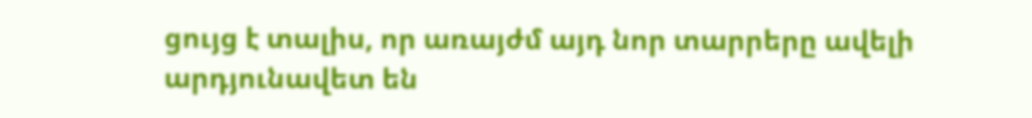ցույց է տալիս, որ առայժմ այդ նոր տարրերը ավելի արդյունավետ են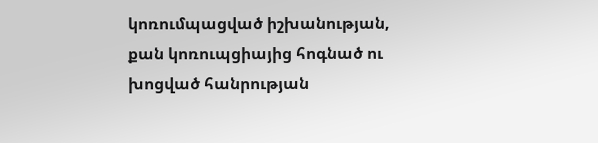կոռումպացված իշխանության, քան կոռուպցիայից հոգնած ու խոցված հանրության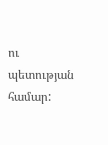ու պետության համար: